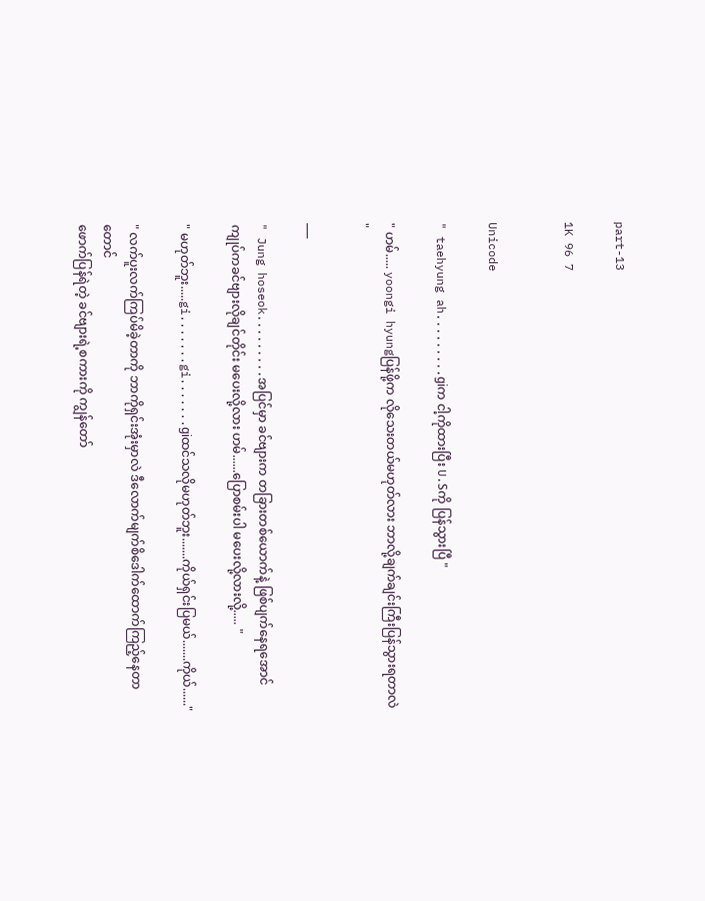part-13

1K 96 7


Unicode

" taehyung ah.........giက ငါ့ကိုထားပြီး U.Sကို ပြန်သွားပြီ "

" ဟမ်..... yoongi hyungပြန်ဖို့က လိုသေးတယ်မဟုတ်လား ဘာလို့ချက်ချင်းကြီးပြန်သွားရတာလဲ "

___

" Jung hoseok.........အပြင်မှာ ခင်ဗျားက တခြားတစ်ယောက်နဲ့ ဖြစ်ပျက်နေရအောင် ကျုပ်ကခင်ဗျားလိုချင်တိုင်း မပေးလို့လား ဟမ်......ပြောစမ်းပါ မပေးလို့လားလို့..... "

" မဟုတ်ဘူး.....gi.......gi.......giထင်သလိုမဟုတ်ဘူး.......ကိုယ်ရှင်းပြမယ်.......ကိုယ်......"

" လက်ပူးလက်ကြပ်မိခဲ့တာကို ဘာကိုရှင်းအုံးမှာလဲ ဒီလောက်မျက်စိဒေါက်ထောက်ကြည့်နေတာတောင်
ဖောက်ပြန်ရဲတဲ့ ခင်ဗျားရဲ့စကားကို ကျွန်တော်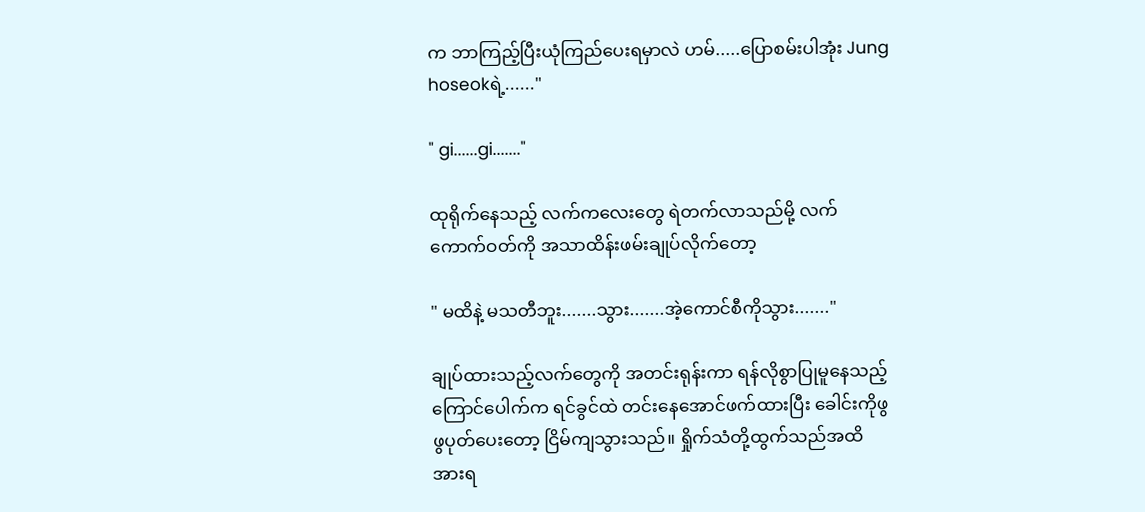က ဘာကြည့်ပြီးယုံကြည်ပေးရမှာလဲ ဟမ်.....ပြောစမ်းပါအုံး Jung hoseokရဲ့......"

" gi......gi......."

ထုရိုက်နေသည့် လက်က‌လေးတွေ ရဲတက်လာသည်မို့ လက်ကောက်ဝတ်ကို အသာထိန်းဖမ်းချုပ်လိုက်တော့

" မထိနဲ့ မသတီဘူး.......သွား.......အဲ့ကောင်စီကိုသွား......."

ချုပ်ထားသည့်လက်တွေကို အတင်းရုန်းကာ ရန်လိုစွာပြုမူနေသည့် ကြောင်ပေါက်က ရင်ခွင်ထဲ တင်းနေအောင်ဖက်ထားပြီး ခေါင်းကိုဖွဖွပုတ်ပေးတော့ ငြိမ်ကျသွားသည်။ ရှိုက်သံတို့ထွက်သည်အထိ အားရ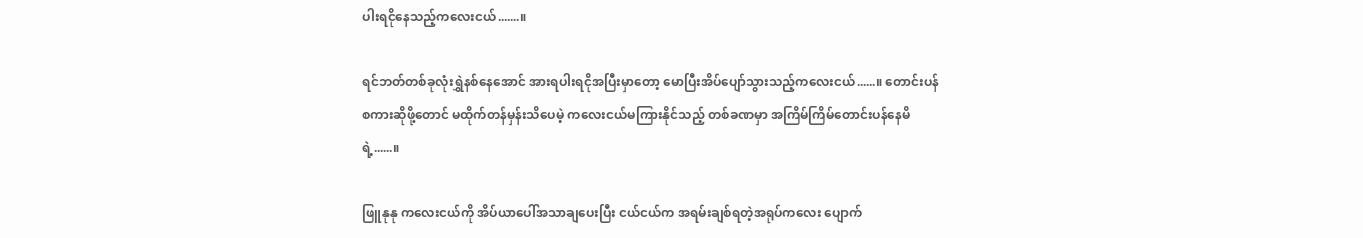ပါးရငိုနေသည့်ကလေးငယ်‌.......။

ရင်ဘတ်တစ်ခုလုံးရွှဲနစ်နေအောင် အားရပါးရငိုအပြီးမှာတော့ မောပြီးအိပ်ပျော်သွားသည့်ကလေးငယ်......။ တောင်းပန်စကားဆိုဖို့တောင် မထိုက်တန်မှန်းသိပေမဲ့ ကလေးငယ်မကြားနိုင်သည့် တစ်ခဏမှာ ‌အကြိမ်ကြိမ်တောင်းပန်နေမိရဲ့......။

ဖြူနုနု ကလေးငယ်ကို အိပ်ယာပေါ်အသာချပေးပြီး ငယ်ငယ်က အရမ်းချစ်ရတဲ့အရုပ်ကလေး ပျောက်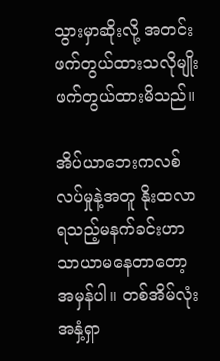သွားမှာဆိုးလို့ အတင်းဖက်တွယ်ထားသလိုမျိုး ဖက်တွယ်ထားမိသည်။

အိပ်ယာဘေးကလစ်လပ်မှုနဲ့အတူ နိုးထလာရသည့်မနက်ခင်းဟာ သာယာမနေတာတော့အမှန်ပါ။ တစ်အိမ်လုံးအနှံ့ရှာ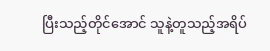ပြီးသည့်တိုင်အောင် သူနဲ့တူသည့်အရိပ်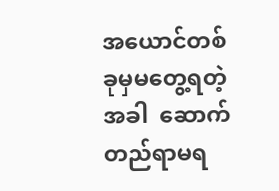အယောင်တစ်ခုမှမတွေ့ရတဲ့အခါ  ဆောက်တည်ရာမရ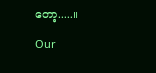တော့.....။

Our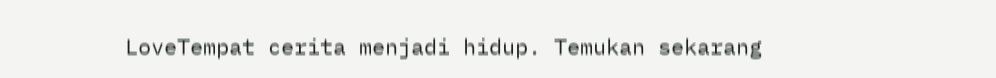LoveTempat cerita menjadi hidup. Temukan sekarang